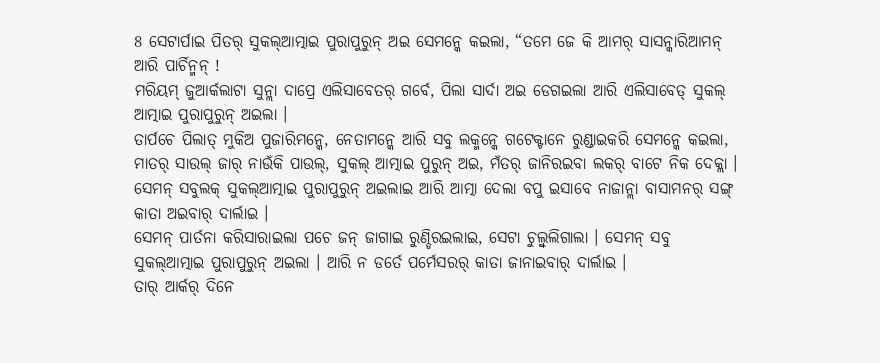8 ସେଟାର୍ପାଇ ପିତର୍ ସୁକଲ୍ଆତ୍ମାଇ ପୁରାପୁରୁନ୍ ଅଇ ସେମନ୍କେ କଇଲା, “ତମେ ଜେ କି ଆମର୍ ସାସନ୍କାରିଆମନ୍ ଆରି ପାର୍ଚିନ୍ମନ୍ !
ମରିୟମ୍ ଜୁଆର୍କଲାଟା ସୁନ୍ଲା ଦାପ୍ରେ ଏଲିସାବେତର୍ ଗର୍ବେ, ପିଲା ସାର୍ଦା ଅଇ ଡେଗଇଲା ଆରି ଏଲିସାବେତ୍ ସୁକଲ୍ ଆତ୍ମାଇ ପୁରାପୁରୁନ୍ ଅଇଲା ।
ତାର୍ପଚେ ପିଲାତ୍ ମୁକିଅ ପୁଜାରିମନ୍କେ, ନେତାମନ୍କେ ଆରି ସବୁ ଲକ୍ମନ୍କେ ଗଟେକ୍ଟାନେ ରୁଣ୍ଡାଇକରି ସେମନ୍କେ କଇଲା,
ମାତର୍ ସାଉଲ୍ ଜାର୍ ନାଉଁକି ପାଉଲ୍, ସୁକଲ୍ ଆତ୍ମାଇ ପୁରୁନ୍ ଅଇ, ମଁତର୍ ଜାନିରଇବା ଲକର୍ ବାଟେ ନିକ ଦେକ୍ଲା ।
ସେମନ୍ ସବୁଲକ୍ ସୁକଲ୍ଆତ୍ମାଇ ପୁରାପୁରୁନ୍ ଅଇଲାଇ ଆରି ଆତ୍ମା ଦେଲା ବପୁ ଇସାବେ ନାଜାନ୍ଲା ବାସାମନର୍ ସଙ୍ଗ୍ କାତା ଅଇବାର୍ ଦାର୍ଲାଇ ।
ସେମନ୍ ପାର୍ତନା କରିସାରାଇଲା ପଚେ ଜନ୍ ଜାଗାଇ ରୁଣ୍ଡିରଇଲାଇ, ସେଟା ଚୁଲ୍ବୁଲିଗାଲା । ସେମନ୍ ସବୁ ସୁକଲ୍ଆତ୍ମାଇ ପୁରାପୁରୁନ୍ ଅଇଲା । ଆରି ନ ଡର୍ତେ ପର୍ମେସରର୍ କାତା ଜାନାଇବାର୍ ଦାର୍ଲାଇ ।
ତାର୍ ଆର୍କର୍ ଦିନେ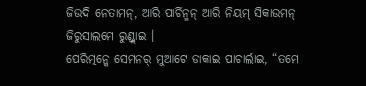ଜିଉଦି ନେତାମନ୍, ଆରି ପାର୍ଚିନ୍ମନ୍ ଆରି ନିୟମ୍ ସିକାଉମନ୍ ଜିରୁସାଲମେ ରୁଣ୍ଡ୍ଲାଇ ।
ପେରିତ୍ମନ୍କେ ସେମନର୍ ମୁଆଟେ ଡାକାଇ ପାଚାର୍ଲାଇ, “ତମେ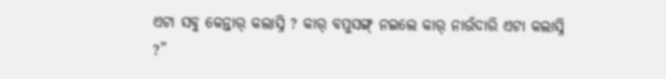ଏଟା ସବୁ କେନ୍ତାର୍ କଲାସ୍ନି ? କାର୍ ବପୁସଙ୍ଗ୍ ନଇଲେ କାର୍ ନାଉଁଦାରି ଏଟା କଲାସ୍ନି ?”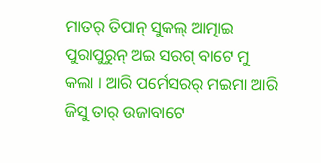ମାତର୍ ତିପାନ୍ ସୁକଲ୍ ଆତ୍ମାଇ ପୁରାପୁରୁନ୍ ଅଇ ସରଗ୍ ବାଟେ ମୁ କଲା । ଆରି ପର୍ମେସରର୍ ମଇମା ଆରି ଜିସୁ ତାର୍ ଉଜାବାଟେ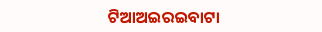ଟିଆଅଇରଇବାଟା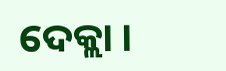ଦେକ୍ଲା ।